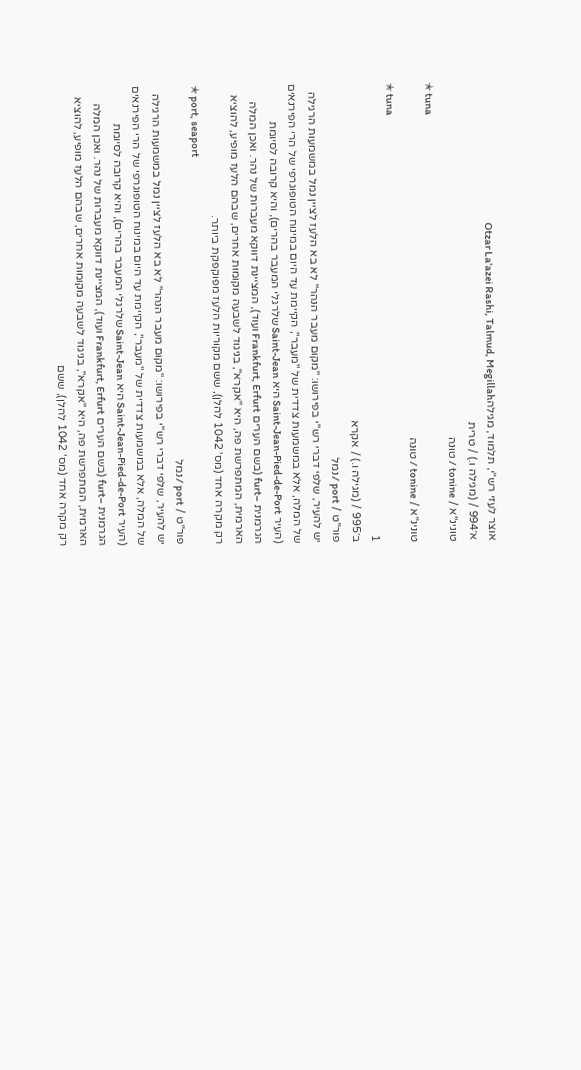אוצר לעזי רש"י, תלמוד, מגילהOtzar La'azei Rashi, Talmud, Megillah
א׳994 / (מגילה ו.) / טרית
טונינ"א / tonine / טוּנה
✭ tuna
טונינ"א / tonine / טוּנה
✭ tuna
1
ב׳995 / (מגילה ו.) / אקרא
פור"ט / port / נמל
יש להעיר, שלפי דברי רש"י בפירושו: "מקום מעבר הנהר" לא בא הלעז לציין נמל במשמעות הרגילה של המלה, אלא במשמעות צדדית של "מעבר", הקיימת עד היום במינוח הטופוגרפי של הרי הפירנאים (העיר Saint-Jean-Pied-de-Port היא Saint-Jean שלרגלי המעבר בהרים), והיא קרובה לסיומת הגרמנית –furt (בשם הערים Frankfurt, Erfurt ועוד), המציינת דווקא מעברות של נהר. ואכן המלה הארמית, המתפרשת פה, היא "אקרא", בניגוד לשבעה מקומות אחרים, שבהם הלעז מופיע, להוציא רק מקרה אחד (מס' 1042 להלן), ששם מקוריות הלעז מפוקפקת ביותר.
✭ port, seaport
פור"ט / port / נמל
יש להעיר, שלפי דברי רש"י בפירושו: "מקום מעבר הנהר" לא בא הלעז לציין נמל במשמעות הרגילה של המלה, אלא במשמעות צדדית של "מעבר", הקיימת עד היום במינוח הטופוגרפי של הרי הפירנאים (העיר Saint-Jean-Pied-de-Port היא Saint-Jean שלרגלי המעבר בהרים), והיא קרובה לסיומת הגרמנית –furt (בשם הערים Frankfurt, Erfurt ועוד), המציינת דווקא מעברות של נהר. ואכן המלה הארמית, המתפרשת פה, היא "אקרא", בניגוד לשבעה מקומות אחרים, שבהם הלעז מופיע, להוציא רק מקרה אחד (מס' 1042 להלן), ששם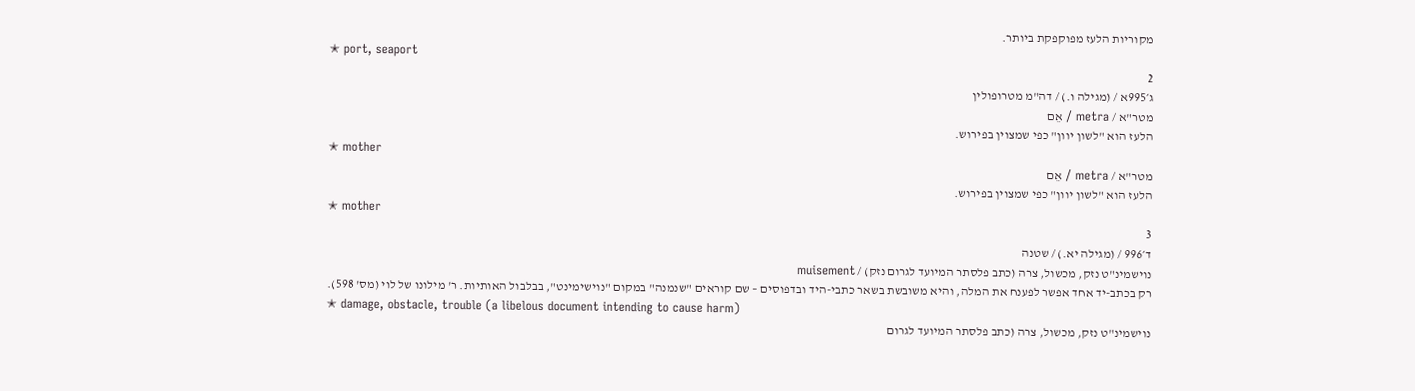מקוריות הלעז מפוקפקת ביותר.
✭ port, seaport
2
ג׳995א / (מגילה ו.) / דה"מ מטרופולין
מטר"א / metra / אֵם
הלעז הוא "לשון יוון" כפי שמצוין בפירוש.
✭ mother
מטר"א / metra / אֵם
הלעז הוא "לשון יוון" כפי שמצוין בפירוש.
✭ mother
3
ד׳996 / (מגילה יא.) / שטנה
נוישמינ"ט נזק, מכשול, צרה (כתב פלסתר המיועד לגרום נזק) / muisement
רק בכתב-יד אחד אפשר לפענח את המלה, והיא משובשת בשאר כתבי-היד ובדפוסים – שם קוראים "שנמנה" במקום "נוישימינט", בבלבול האותיות. ר' מילונו של לוי (מס' 598).
✭ damage, obstacle, trouble (a libelous document intending to cause harm)
נוישמינ"ט נזק, מכשול, צרה (כתב פלסתר המיועד לגרום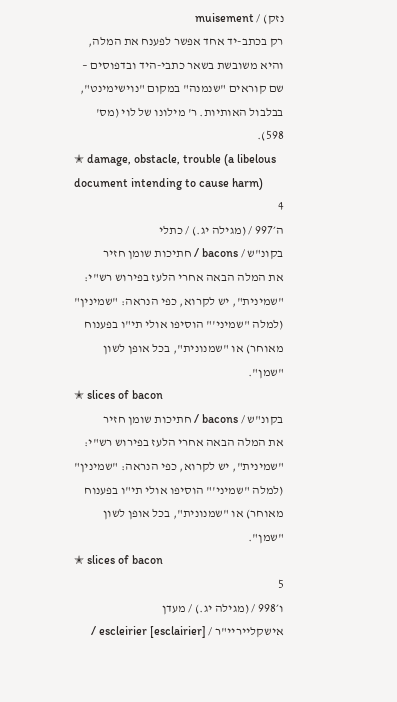נזק) / muisement
רק בכתב-יד אחד אפשר לפענח את המלה, והיא משובשת בשאר כתבי-היד ובדפוסים – שם קוראים "שנמנה" במקום "נוישימינט", בבלבול האותיות. ר' מילונו של לוי (מס' 598).
✭ damage, obstacle, trouble (a libelous document intending to cause harm)
4
ה׳997 / (מגילה יג.) / כתלי
בקונ"ש / bacons / חתיכות שומן חזיר
את המלה הבאה אחרי הלעז בפירוש רש"י: "שמינית", יש לקרוא, כפי הנראה: "שמינין" (למלה "שמיני'" הוסיפו אולי תי"ו בפענוח מאוחר) או "שמנונית", בכל אופן לשון "שמן".
✭ slices of bacon
בקונ"ש / bacons / חתיכות שומן חזיר
את המלה הבאה אחרי הלעז בפירוש רש"י: "שמינית", יש לקרוא, כפי הנראה: "שמינין" (למלה "שמיני'" הוסיפו אולי תי"ו בפענוח מאוחר) או "שמנונית", בכל אופן לשון "שמן".
✭ slices of bacon
5
ו׳998 / (מגילה יג.) / מעדן
אישקלייריי"ר / escleirier [esclairier] /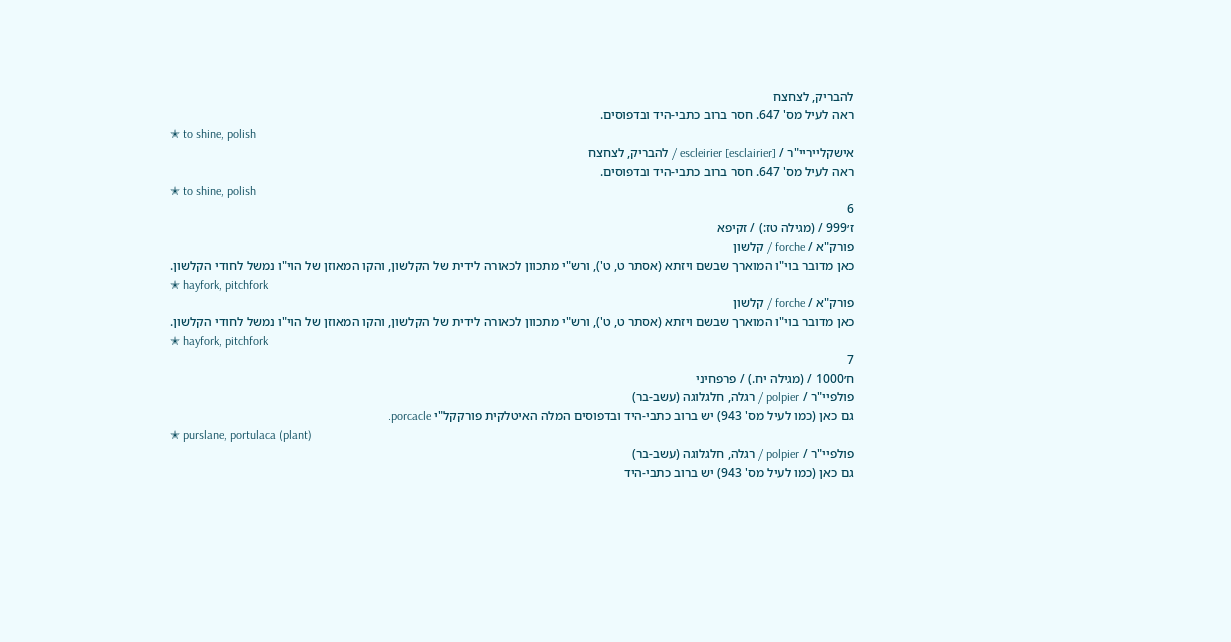להבריק, לצחצח
ראה לעיל מס' 647. חסר ברוב כתבי-היד ובדפוסים.
✭ to shine, polish
אישקלייריי"ר / escleirier [esclairier] / להבריק, לצחצח
ראה לעיל מס' 647. חסר ברוב כתבי-היד ובדפוסים.
✭ to shine, polish
6
ז׳999 / (מגילה טז:) / זקיפא
פורק"א / forche / קלשון
כאן מדובר בוי"ו המוארך שבשם ויזתא (אסתר ט, ט'), ורש"י מתכוון לכאורה לידית של הקלשון, והקו המאוזן של הוי"ו נמשל לחודי הקלשון.
✭ hayfork, pitchfork
פורק"א / forche / קלשון
כאן מדובר בוי"ו המוארך שבשם ויזתא (אסתר ט, ט'), ורש"י מתכוון לכאורה לידית של הקלשון, והקו המאוזן של הוי"ו נמשל לחודי הקלשון.
✭ hayfork, pitchfork
7
ח׳1000 / (מגילה יח.) / פרפחיני
פולפיי"ר / polpier / רגלה, חלגלוגה (עשב-בר)
גם כאן (כמו לעיל מס' 943) יש ברוב כתבי-היד ובדפוסים המלה האיטלקית פורקקל"י porcacle.
✭ purslane, portulaca (plant)
פולפיי"ר / polpier / רגלה, חלגלוגה (עשב-בר)
גם כאן (כמו לעיל מס' 943) יש ברוב כתבי-היד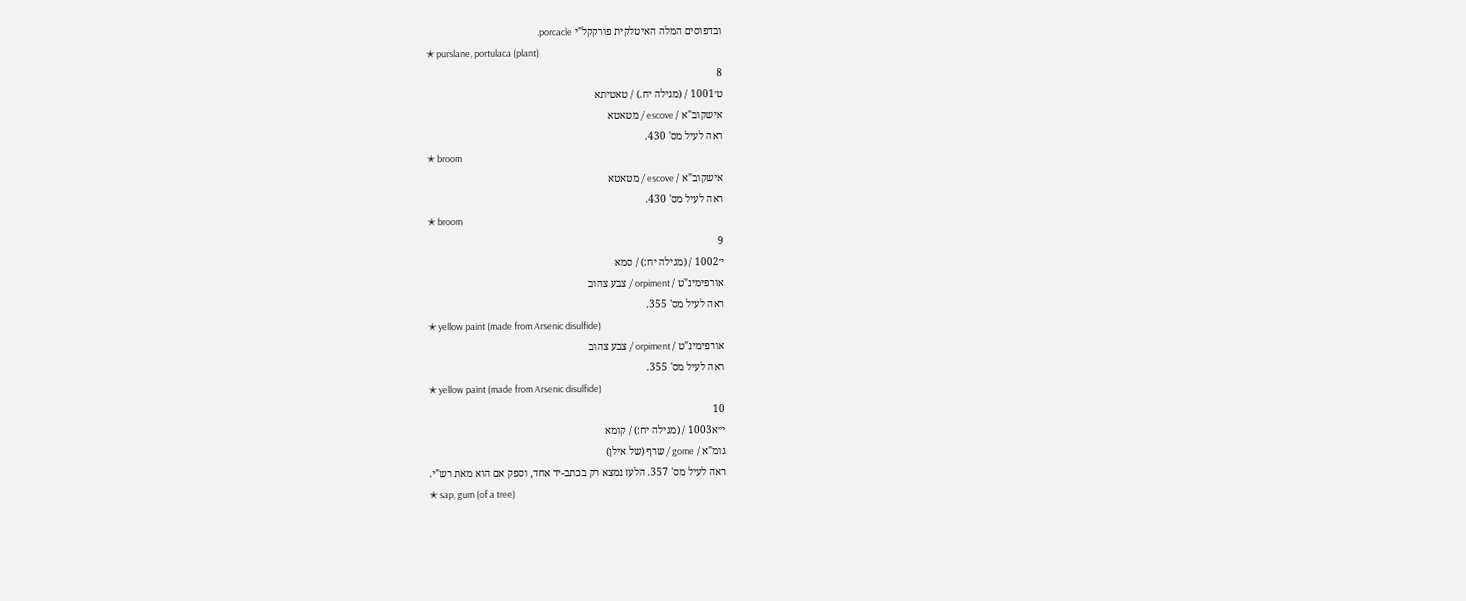ובדפוסים המלה האיטלקית פורקקל"י porcacle.
✭ purslane, portulaca (plant)
8
ט׳1001 / (מגילה יח.) / טאטיתא
אישקוב"א / escove / מטאטא
ראה לעיל מס' 430.
✭ broom
אישקוב"א / escove / מטאטא
ראה לעיל מס' 430.
✭ broom
9
י׳1002 / (מגילה יח:) / סמא
אורפימינ"ט / orpiment / צבע צהוב
ראה לעיל מס' 355.
✭ yellow paint (made from Arsenic disulfide)
אורפימינ"ט / orpiment / צבע צהוב
ראה לעיל מס' 355.
✭ yellow paint (made from Arsenic disulfide)
10
י״א1003 / (מגילה יח:) / קומא
גומ"א / gome / שרף (של אילן)
ראה לעיל מס' 357. הלעז נמצא רק בכתב-יד אחד, וספק אם הוא מאת רש"י.
✭ sap, gum (of a tree)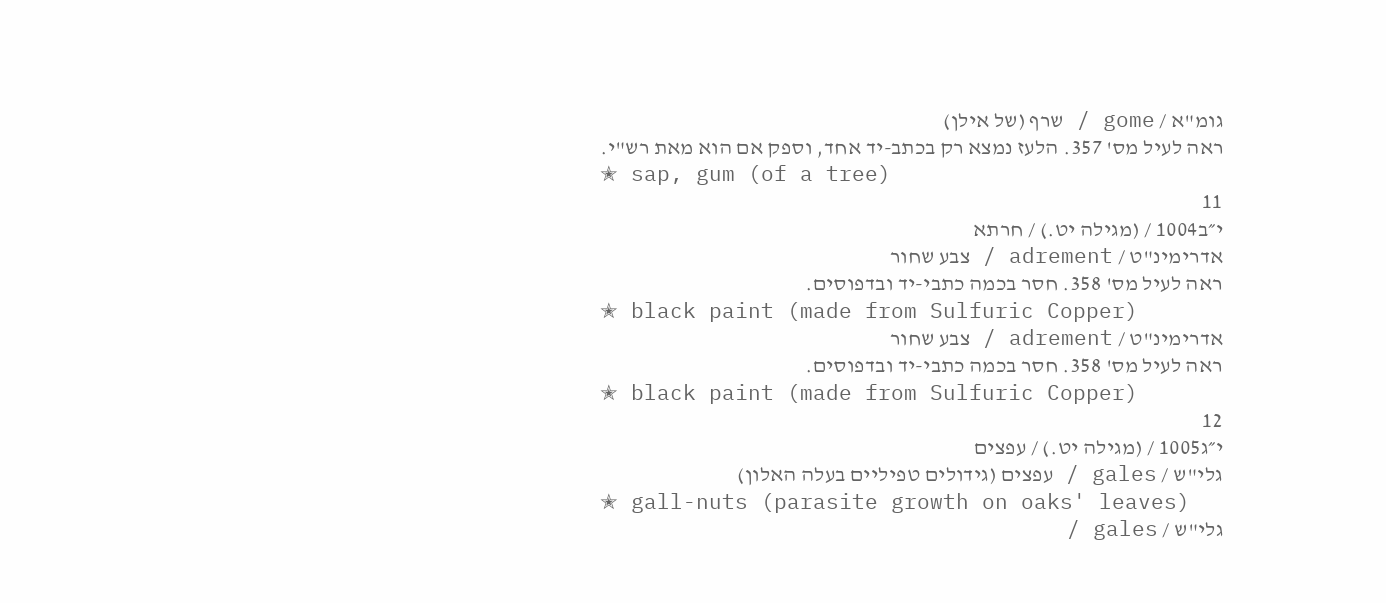גומ"א / gome / שרף (של אילן)
ראה לעיל מס' 357. הלעז נמצא רק בכתב-יד אחד, וספק אם הוא מאת רש"י.
✭ sap, gum (of a tree)
11
י״ב1004 / (מגילה יט.) / חרתא
אדרימינ"ט / adrement / צבע שחור
ראה לעיל מס' 358. חסר בכמה כתבי-יד ובדפוסים.
✭ black paint (made from Sulfuric Copper)
אדרימינ"ט / adrement / צבע שחור
ראה לעיל מס' 358. חסר בכמה כתבי-יד ובדפוסים.
✭ black paint (made from Sulfuric Copper)
12
י״ג1005 / (מגילה יט.) / עפצים
גלי"ש / gales / עפצים (גידולים טפיליים בעלה האלון)
✭ gall-nuts (parasite growth on oaks' leaves)
גלי"ש / gales /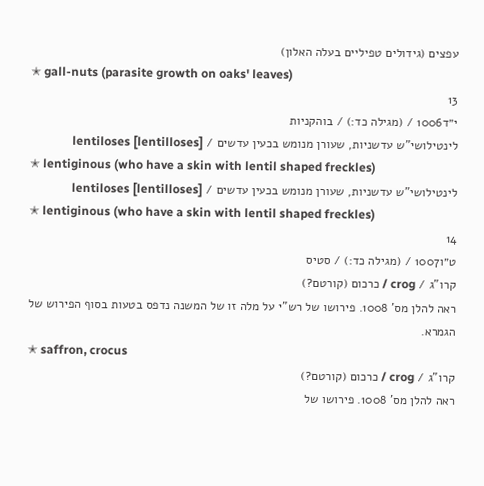עפצים (גידולים טפיליים בעלה האלון)
✭ gall-nuts (parasite growth on oaks' leaves)
13
י״ד1006 / (מגילה כד:) / בוהקניות
לינטילושי"ש עדשניות, שעורן מנומש בכעין עדשים / [lentilloses] lentiloses
✭ lentiginous (who have a skin with lentil shaped freckles)
לינטילושי"ש עדשניות, שעורן מנומש בכעין עדשים / [lentilloses] lentiloses
✭ lentiginous (who have a skin with lentil shaped freckles)
14
ט״ו1007 / (מגילה כד:) / סטיס
קרו"ג / crog / כרכום (קורטם?)
ראה להלן מס' 1008. פירושו של רש"י על מלה זו של המשנה נדפס בטעות בסוף הפירוש של הגמרא.
✭ saffron, crocus
קרו"ג / crog / כרכום (קורטם?)
ראה להלן מס' 1008. פירושו של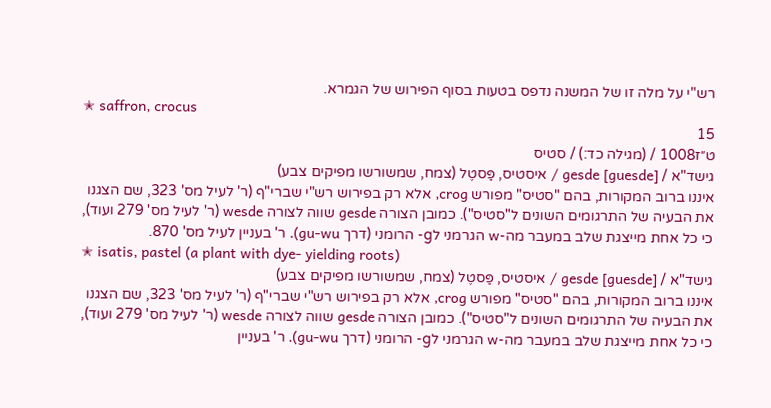רש"י על מלה זו של המשנה נדפס בטעות בסוף הפירוש של הגמרא.
✭ saffron, crocus
15
ט״ז1008 / (מגילה כד:) / סטיס
גישד"א / gesde [guesde] / איסטיס, פַּסטֶל (צמח, שמשורשו מפיקים צבע)
איננו ברוב המקורות, בהם "סטיס" מפורש crog, אלא רק בפירוש רש"י שברי"ף (ר' לעיל מס' 323, שם הצגנו את הבעיה של התרגומים השונים ל"סטיס"). כמובן הצורה gesde שווה לצורה wesde (ר' לעיל מס' 279 ועוד), כי כל אחת מייצגת שלב במעבר מה-w הגרמני לg- הרומני (דרך gu-wu). ר' בעניין לעיל מס' 870.
✭ isatis, pastel (a plant with dye- yielding roots)
גישד"א / gesde [guesde] / איסטיס, פַּסטֶל (צמח, שמשורשו מפיקים צבע)
איננו ברוב המקורות, בהם "סטיס" מפורש crog, אלא רק בפירוש רש"י שברי"ף (ר' לעיל מס' 323, שם הצגנו את הבעיה של התרגומים השונים ל"סטיס"). כמובן הצורה gesde שווה לצורה wesde (ר' לעיל מס' 279 ועוד), כי כל אחת מייצגת שלב במעבר מה-w הגרמני לg- הרומני (דרך gu-wu). ר' בעניין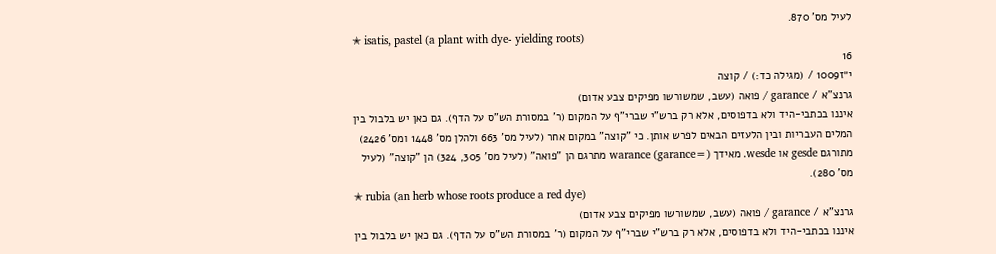לעיל מס' 870.
✭ isatis, pastel (a plant with dye- yielding roots)
16
י״ז1009 / (מגילה כד:) / קוצה
גרנצ"א / garance / פואה (עשב, שמשורשו מפיקים צבע אדום)
איננו בכתבי-היד ולא בדפוסים, אלא רק ברש"י שברי"ף על המקום (ר' במסורת הש"ס על הדף). גם כאן יש בלבול בין המלים העבריות ובין הלעזים הבאים לפרש אותן. כי "קוצה" במקום אחר (לעיל מס' 663 ולהלן מס' 1448 ומס' 2426) מתורגם gesde או wesde. מאידך (=garance) warance מתרגם הן "פואה" (לעיל מס' 305, 324) הן "קוצה" (לעיל מס' 280).
✭ rubia (an herb whose roots produce a red dye)
גרנצ"א / garance / פואה (עשב, שמשורשו מפיקים צבע אדום)
איננו בכתבי-היד ולא בדפוסים, אלא רק ברש"י שברי"ף על המקום (ר' במסורת הש"ס על הדף). גם כאן יש בלבול בין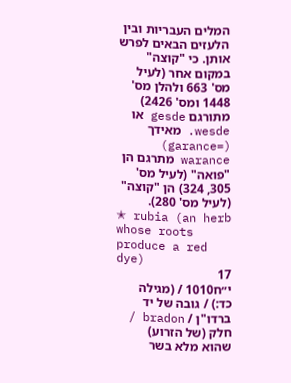המלים העבריות ובין הלעזים הבאים לפרש אותן. כי "קוצה" במקום אחר (לעיל מס' 663 ולהלן מס' 1448 ומס' 2426) מתורגם gesde או wesde. מאידך (=garance) warance מתרגם הן "פואה" (לעיל מס' 305, 324) הן "קוצה" (לעיל מס' 280).
✭ rubia (an herb whose roots produce a red dye)
17
י״ח1010 / (מגילה כד:) / גובה של יד
ברדו"ן / bradon / חלק (של הזרוע) שהוא מלא בשר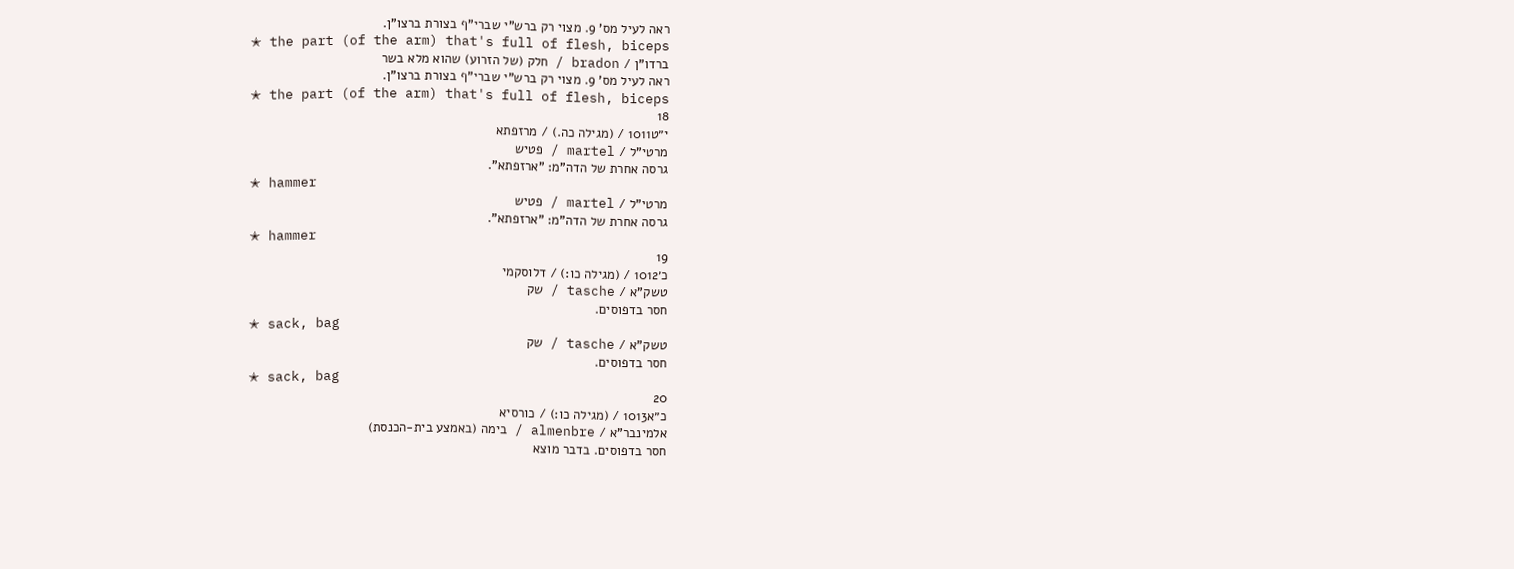ראה לעיל מס' 9. מצוי רק ברש"י שברי"ף בצורת ברצו"ן.
✭ the part (of the arm) that's full of flesh, biceps
ברדו"ן / bradon / חלק (של הזרוע) שהוא מלא בשר
ראה לעיל מס' 9. מצוי רק ברש"י שברי"ף בצורת ברצו"ן.
✭ the part (of the arm) that's full of flesh, biceps
18
י״ט1011 / (מגילה כה.) / מרזפתא
מרטי"ל / martel / פטיש
גרסה אחרת של הדה"מ: "ארזפתא".
✭ hammer
מרטי"ל / martel / פטיש
גרסה אחרת של הדה"מ: "ארזפתא".
✭ hammer
19
כ׳1012 / (מגילה כו:) / דלוסקמי
טשק"א / tasche / שק
חסר בדפוסים.
✭ sack, bag
טשק"א / tasche / שק
חסר בדפוסים.
✭ sack, bag
20
כ״א1013 / (מגילה כו:) / כורסיא
אלמינבר"א / almenbre / בימה (באמצע בית-הכנסת)
חסר בדפוסים. בדבר מוצא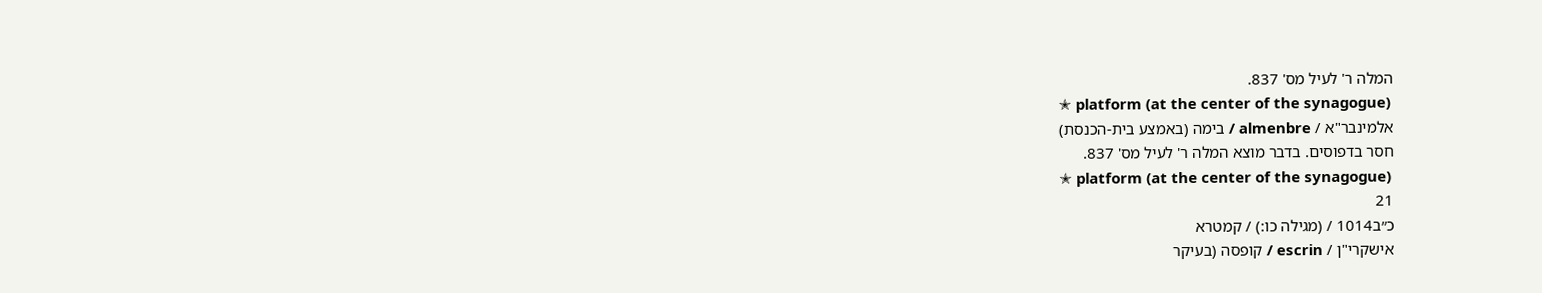המלה ר' לעיל מס' 837.
✭ platform (at the center of the synagogue)
אלמינבר"א / almenbre / בימה (באמצע בית-הכנסת)
חסר בדפוסים. בדבר מוצא המלה ר' לעיל מס' 837.
✭ platform (at the center of the synagogue)
21
כ״ב1014 / (מגילה כו:) / קמטרא
אישקרי"ן / escrin / קופסה (בעיקר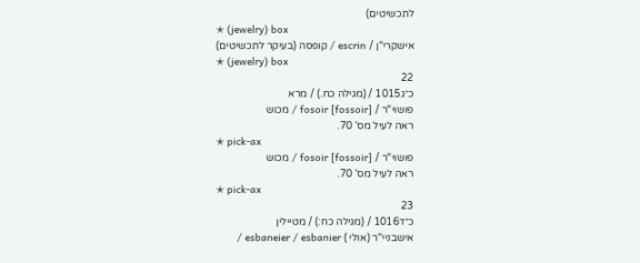לתכשיטים)
✭ (jewelry) box
אישקרי"ן / escrin / קופסה (בעיקר לתכשיטים)
✭ (jewelry) box
22
כ״ג1015 / (מגילה כח.) / מרא
פושוי"ר / [fossoir] fosoir / מכוש
ראה לעיל מס' 70.
✭ pick-ax
פושוי"ר / [fossoir] fosoir / מכוש
ראה לעיל מס' 70.
✭ pick-ax
23
כ״ד1016 / (מגילה כח:) / מטיילין
אישבניי"ר (אולי ) esbaneier / esbanier /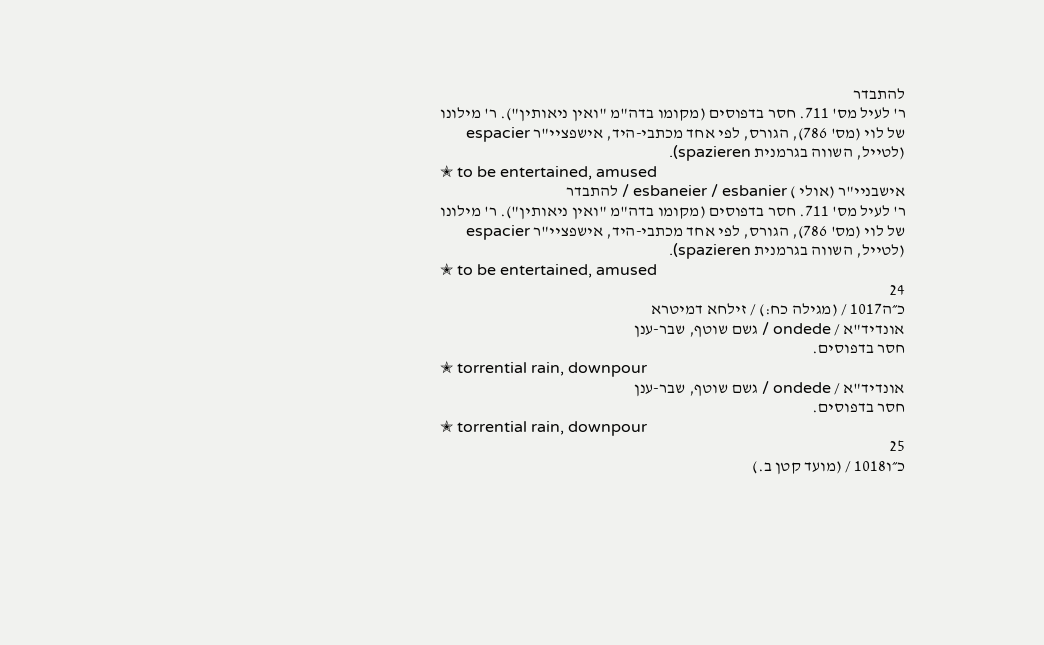להתבדר
ר' לעיל מס' 711. חסר בדפוסים (מקומו בדה"מ "ואין ניאותין"). ר' מילונו של לוי (מס' 786), הגורס, לפי אחד מכתבי-היד, אישפציי"ר espacier (לטייל, השווה בגרמנית spazieren).
✭ to be entertained, amused
אישבניי"ר (אולי ) esbaneier / esbanier / להתבדר
ר' לעיל מס' 711. חסר בדפוסים (מקומו בדה"מ "ואין ניאותין"). ר' מילונו של לוי (מס' 786), הגורס, לפי אחד מכתבי-היד, אישפציי"ר espacier (לטייל, השווה בגרמנית spazieren).
✭ to be entertained, amused
24
כ״ה1017 / (מגילה כח:) / זילחא דמיטרא
אונדיד"א / ondede / גשם שוטף, שבר-ענן
חסר בדפוסים.
✭ torrential rain, downpour
אונדיד"א / ondede / גשם שוטף, שבר-ענן
חסר בדפוסים.
✭ torrential rain, downpour
25
כ״ו1018 / (מועד קטן ב.)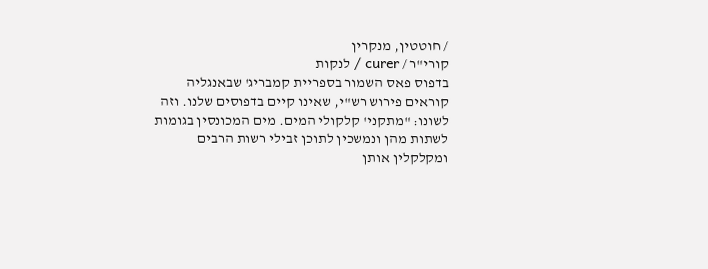/ חוטטין, מנקרין
קורי"ר / curer / לנקות
בדפוס פאס השמור בספריית קמבריג' שבאנגליה קוראים פירוש רש"י, שאינו קיים בדפוסים שלנו. וזה לשונו: "מתקני' קלקולי המים. מים המכונסין בגומות לשתות מהן ונמשכין לתוכן זבילי רשות הרבים ומקלקלין אותן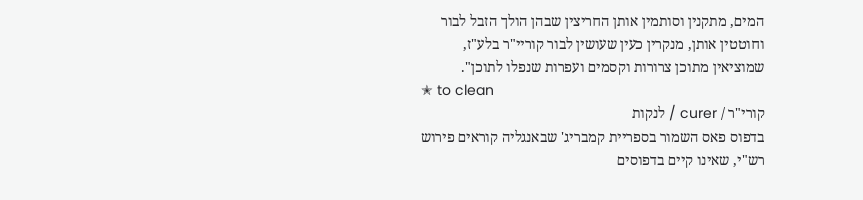המים, מתקנין וסותמין אותן החריצין שבהן הולך הזבל לבור וחוטטין אותן, מנקרין כעין שעושין לבור קוריי"ר בלע"ז, שמוציאין מתוכן צרורות וקסמים ועפרות שנפלו לתוכן".
✭ to clean
קורי"ר / curer / לנקות
בדפוס פאס השמור בספריית קמבריג' שבאנגליה קוראים פירוש רש"י, שאינו קיים בדפוסים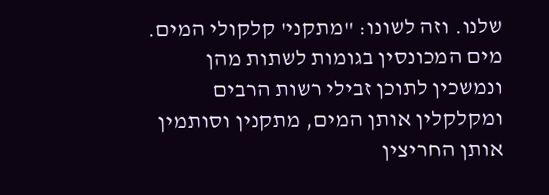שלנו. וזה לשונו: "מתקני' קלקולי המים. מים המכונסין בגומות לשתות מהן ונמשכין לתוכן זבילי רשות הרבים ומקלקלין אותן המים, מתקנין וסותמין אותן החריצין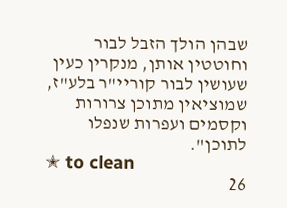שבהן הולך הזבל לבור וחוטטין אותן, מנקרין כעין שעושין לבור קוריי"ר בלע"ז, שמוציאין מתוכן צרורות וקסמים ועפרות שנפלו לתוכן".
✭ to clean
26